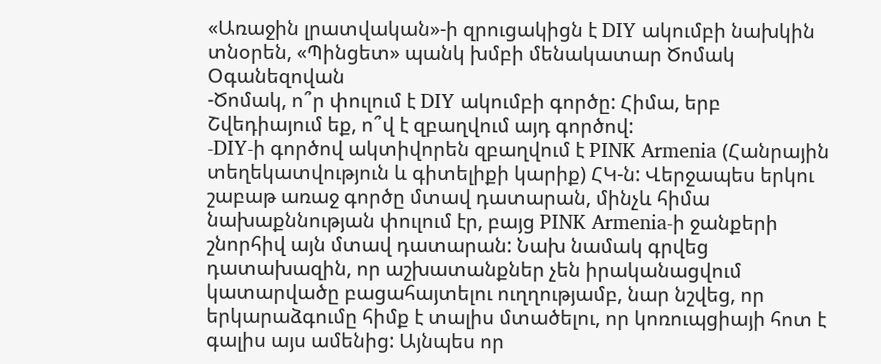«Առաջին լրատվական»-ի զրուցակիցն է DIY ակումբի նախկին տնօրեն, «Պինցետ» պանկ խմբի մենակատար Ծոմակ Օգանեզովան
-Ծոմակ, ո՞ր փուլում է DIY ակումբի գործը: Հիմա, երբ Շվեդիայում եք, ո՞վ է զբաղվում այդ գործով:
-DIY-ի գործով ակտիվորեն զբաղվում է PINK Armenia (Հանրային տեղեկատվություն և գիտելիքի կարիք) ՀԿ-ն: Վերջապես երկու շաբաթ առաջ գործը մտավ դատարան, մինչև հիմա նախաքննության փուլում էր, բայց PINK Armenia-ի ջանքերի շնորհիվ այն մտավ դատարան: Նախ նամակ գրվեց դատախազին, որ աշխատանքներ չեն իրականացվում կատարվածը բացահայտելու ուղղությամբ, նար նշվեց, որ երկարաձգումը հիմք է տալիս մտածելու, որ կոռուպցիայի հոտ է գալիս այս ամենից: Այնպես որ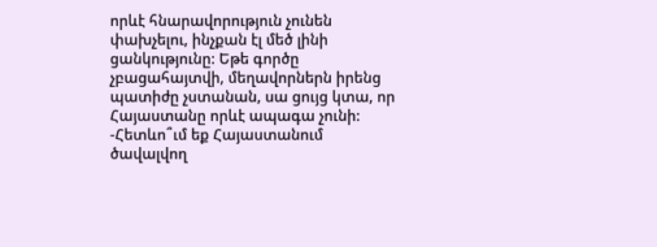որևէ հնարավորություն չունեն փախչելու, ինչքան էլ մեծ լինի ցանկությունը: Եթե գործը չբացահայտվի, մեղավորներն իրենց պատիժը չստանան, սա ցույց կտա, որ Հայաստանը որևէ ապագա չունի:
-Հետևո՞ւմ եք Հայաստանում ծավալվող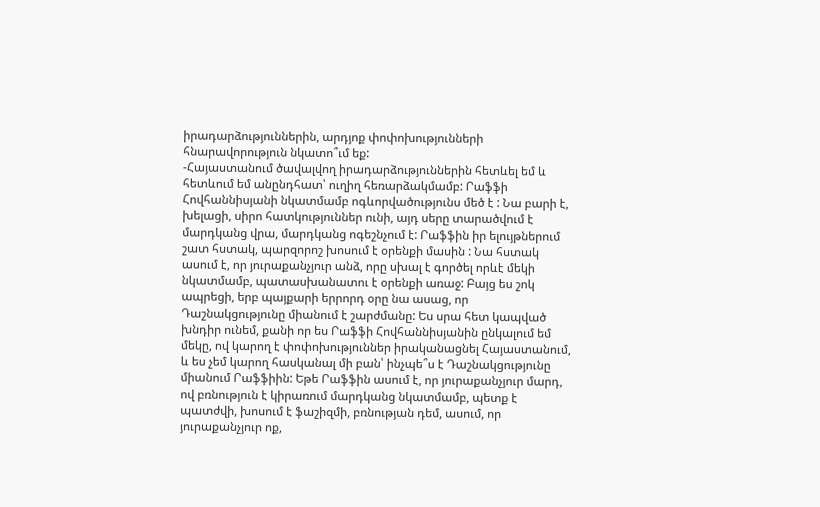իրադարձություններին, արդյոք փոփոխությունների հնարավորություն նկատո՞ւմ եք:
-Հայաստանում ծավալվող իրադարձություններին հետևել եմ և հետևում եմ անընդհատ՝ ուղիղ հեռարձակմամբ: Րաֆֆի Հովհաննիսյանի նկատմամբ ոգևորվածությունս մեծ է : Նա բարի է, խելացի, սիրո հատկություններ ունի, այդ սերը տարածվում է մարդկանց վրա, մարդկանց ոգեշնչում է: Րաֆֆին իր ելույթներում շատ հստակ, պարզորոշ խոսում է օրենքի մասին : Նա հստակ ասում է, որ յուրաքանչյուր անձ, որը սխալ է գործել որևէ մեկի նկատմամբ, պատասխանատու է օրենքի առաջ: Բայց ես շոկ ապրեցի, երբ պայքարի երրորդ օրը նա ասաց, որ Դաշնակցությունը միանում է շարժմանը: Ես սրա հետ կապված խնդիր ունեմ, քանի որ ես Րաֆֆի Հովհաննիսյանին ընկալում եմ մեկը, ով կարող է փոփոխություններ իրականացնել Հայաստանում, և ես չեմ կարող հասկանալ մի բան՝ ինչպե՞ս է Դաշնակցությունը միանում Րաֆֆիին: Եթե Րաֆֆին ասում է, որ յուրաքանչյուր մարդ, ով բռնություն է կիրառում մարդկանց նկատմամբ, պետք է պատժվի, խոսում է ֆաշիզմի, բռնության դեմ, ասում, որ յուրաքանչյուր ոք,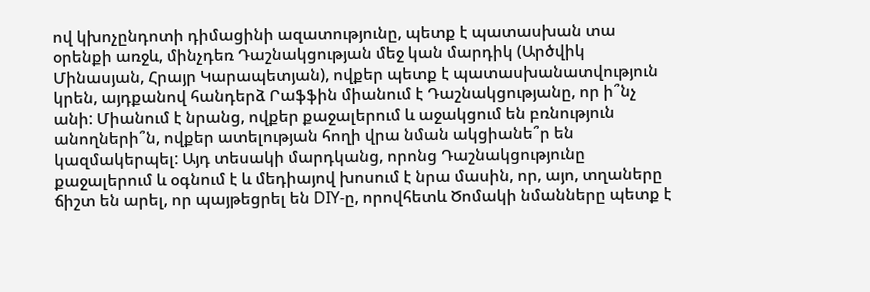ով կխոչընդոտի դիմացինի ազատությունը, պետք է պատասխան տա օրենքի առջև, մինչդեռ Դաշնակցության մեջ կան մարդիկ (Արծվիկ Մինասյան, Հրայր Կարապետյան), ովքեր պետք է պատասխանատվություն կրեն, այդքանով հանդերձ Րաֆֆին միանում է Դաշնակցությանը, որ ի՞նչ անի: Միանում է նրանց, ովքեր քաջալերում և աջակցում են բռնություն անողների՞ն, ովքեր ատելության հողի վրա նման ակցիանե՞ր են կազմակերպել: Այդ տեսակի մարդկանց, որոնց Դաշնակցությունը քաջալերում և օգնում է և մեդիայով խոսում է նրա մասին, որ, այո, տղաները ճիշտ են արել, որ պայթեցրել են DIY-ը, որովհետև Ծոմակի նմանները պետք է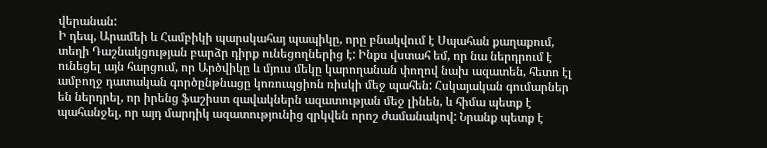վերանան:
Ի դեպ, Արամեի և Համբիկի պարսկահայ պապիկը, որը բնակվում է Սպահան քաղաքում, տեղի Դաշնակցության բարձր դիրք ունեցողներից է: Ինքս վստահ եմ, որ նա ներդրում է ունեցել այն հարցում, որ Արծվիկը և մյուս մեկը կարողանան փողով նախ ազատեն, հետո էլ ամբողջ դատական գործընթնացը կոռուպցիոն ռիսկի մեջ պահեն: Հսկայական գումարներ են ներդրել, որ իրենց ֆաշիստ զավակներն ազատության մեջ լինեն, և հիմա պետք է պահանջել, որ այդ մարդիկ ազատությունից զրկվեն որոշ ժամանակով: Նրանք պետք է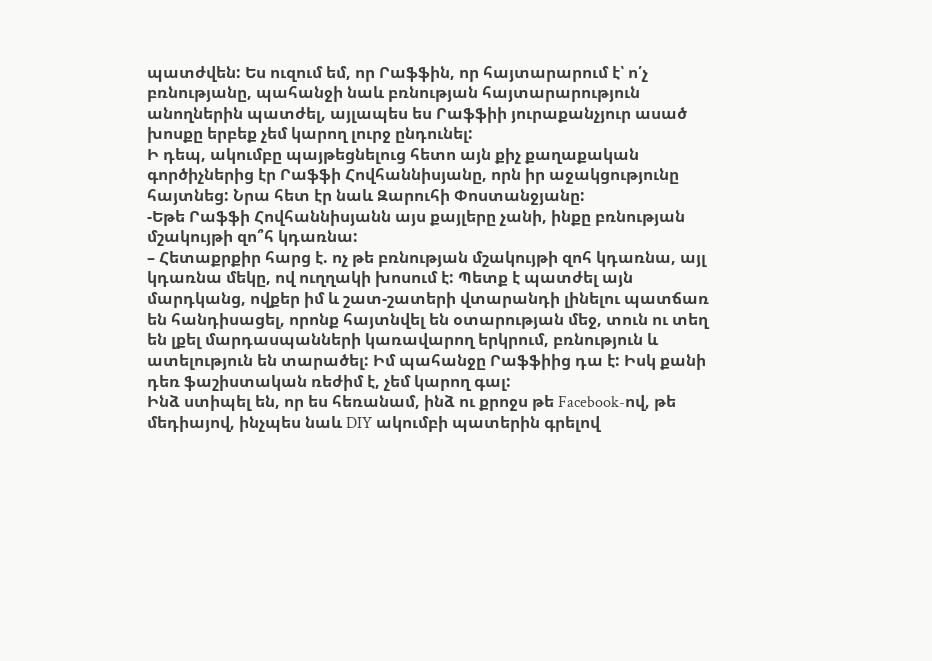պատժվեն: Ես ուզում եմ, որ Րաֆֆին, որ հայտարարում է՝ ո՛չ բռնությանը, պահանջի նաև բռնության հայտարարություն անողներին պատժել, այլապես ես Րաֆֆիի յուրաքանչյուր ասած խոսքը երբեք չեմ կարող լուրջ ընդունել:
Ի դեպ, ակումբը պայթեցնելուց հետո այն քիչ քաղաքական գործիչներից էր Րաֆֆի Հովհաննիսյանը, որն իր աջակցությունը հայտնեց: Նրա հետ էր նաև Զարուհի Փոստանջյանը:
-Եթե Րաֆֆի Հովհաննիսյանն այս քայլերը չանի, ինքը բռնության մշակույթի զո՞հ կդառնա:
– Հետաքրքիր հարց է. ոչ թե բռնության մշակույթի զոհ կդառնա, այլ կդառնա մեկը, ով ուղղակի խոսում է: Պետք է պատժել այն մարդկանց, ովքեր իմ և շատ-շատերի վտարանդի լինելու պատճառ են հանդիսացել, որոնք հայտնվել են օտարության մեջ, տուն ու տեղ են լքել մարդասպանների կառավարող երկրում, բռնություն և ատելություն են տարածել: Իմ պահանջը Րաֆֆիից դա է: Իսկ քանի դեռ ֆաշիստական ռեժիմ է, չեմ կարող գալ:
Ինձ ստիպել են, որ ես հեռանամ, ինձ ու քրոջս թե Facebook-ով, թե մեդիայով, ինչպես նաև DIY ակումբի պատերին գրելով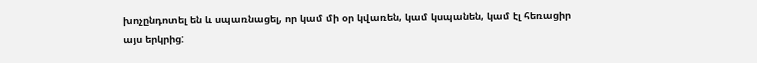խոչընդոտել են և սպառնացել, որ կամ մի օր կվառեն, կամ կսպանեն, կամ էլ հեռացիր այս երկրից: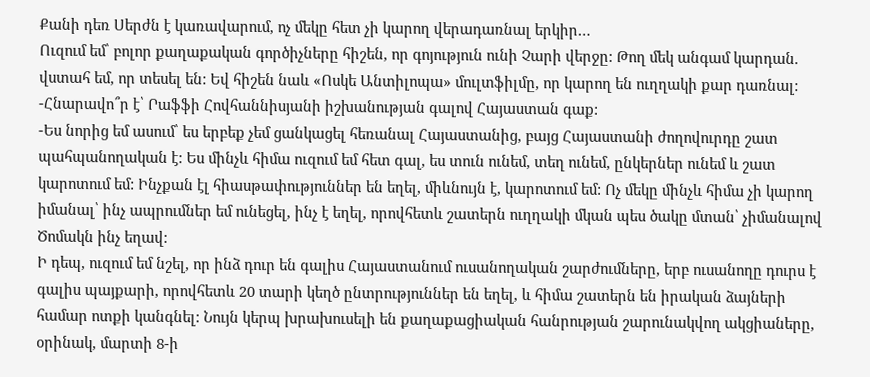Քանի դեռ Սերժն է կառավարում, ոչ մեկը հետ չի կարող վերադառնալ երկիր…
Ուզում եմ՝ բոլոր քաղաքական գործիչները հիշեն, որ գոյություն ունի Չարի վերջը: Թող մեկ անգամ կարդան. վստահ եմ, որ տեսել են: Եվ հիշեն նաև «Ոսկե Անտիլոպա» մուլտֆիլմը, որ կարող են ուղղակի քար դառնալ:
-Հնարավո՞ր է՝ Րաֆֆի Հովհաննիսյանի իշխանության գալով Հայաստան գաք:
-Ես նորից եմ ասում՝ ես երբեք չեմ ցանկացել հեռանալ Հայաստանից, բայց Հայաստանի ժողովուրդը շատ պահպանողական է: Ես մինչև հիմա ուզում եմ հետ գալ, ես տուն ունեմ, տեղ ունեմ, ընկերներ ունեմ և շատ կարոտում եմ: Ինչքան էլ հիասթափություններ են եղել, միևնույն է, կարոտում եմ: Ոչ մեկը մինչև հիմա չի կարող իմանալ՝ ինչ ապրումներ եմ ունեցել, ինչ է եղել, որովհետև շատերն ուղղակի մկան պես ծակը մտան՝ չիմանալով Ծոմակն ինչ եղավ:
Ի դեպ, ուզում եմ նշել, որ ինձ դուր են գալիս Հայաստանում ուսանողական շարժումները, երբ ուսանողը դուրս է գալիս պայքարի, որովհետև 20 տարի կեղծ ընտրություններ են եղել, և հիմա շատերն են իրական ձայների համար ոտքի կանգնել: Նույն կերպ խրախուսելի են քաղաքացիական հանրության շարունակվող ակցիաները, օրինակ, մարտի 8-ի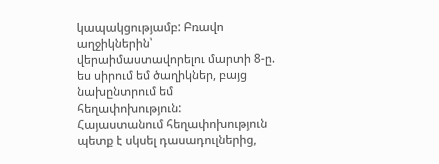կապակցությամբ: Բռավո աղջիկներին՝ վերաիմաստավորելու մարտի 8-ը. ես սիրում եմ ծաղիկներ, բայց նախընտրում եմ հեղափոխություն:
Հայաստանում հեղափոխություն պետք է սկսել դասադուլներից,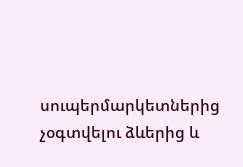սուպերմարկետներից չօգտվելու ձևերից և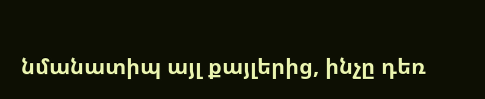նմանատիպ այլ քայլերից, ինչը դեռ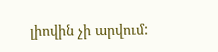լիովին չի արվում: